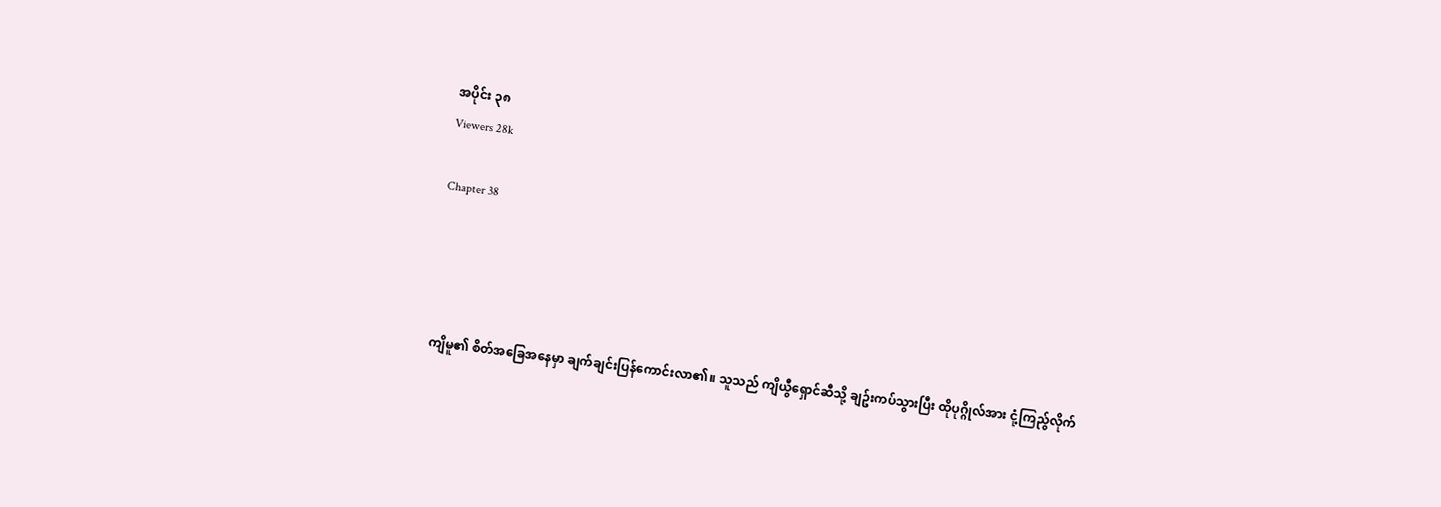အပိုင်း ၃၈
Viewers 28k

Chapter 38




ကျိမူ၏ စိတ်အခြေအနေမှာ ချက်ချင်းပြန်ကောင်းလာ၏။ သူသည် ကျိယွီရှောင်ဆီသို့ ချဥ်းကပ်သွားပြီး ထိုပုဂ္ဂိုလ်အား ငုံ့ကြည်ွလိုက်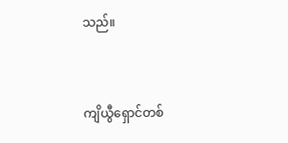သည်။


ကျိယွီရှောင်တစ်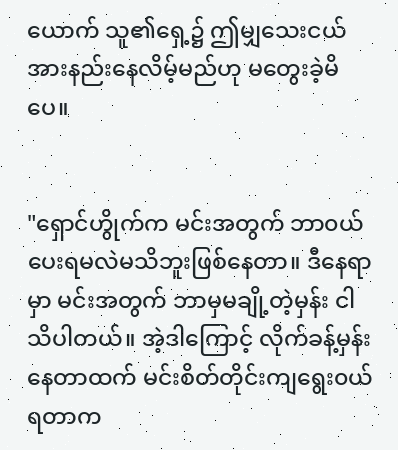ယောက် သူ၏ရှေ့၌ ဤမျှသေးငယ်အားနည်းနေလိမ့်မည်ဟု မတွေးခဲ့မိပေ။


"ရှောင်ဟွိုက်က မင်းအတွက် ဘာ၀ယ်ပေးရမလဲမသိဘူးဖြစ်နေတာ။ ဒီနေရာမှာ မင်းအတွက် ဘာမှမချို့တဲ့မှန်း ငါသိပါတယ်။ အဲ့ဒါကြောင့် လိုက်ခန့်မှန်းနေတာထက် မင်းစိတ်တိုင်းကျရွေး၀ယ်ရတာက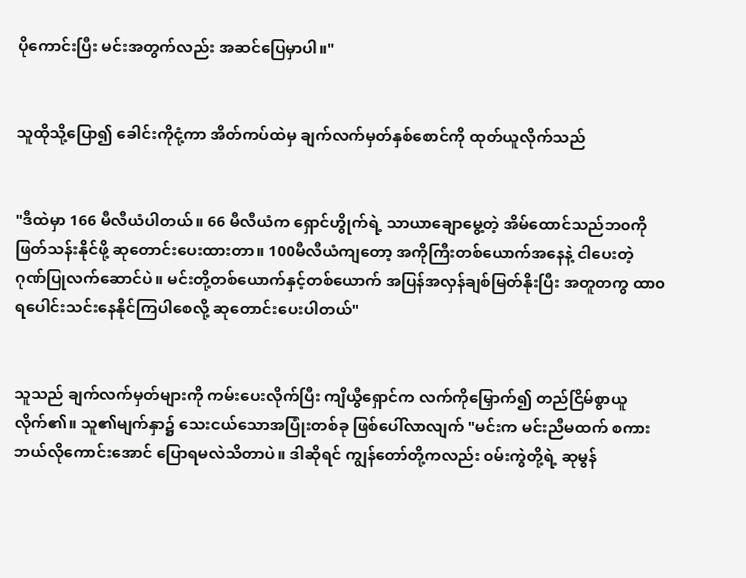ပိုကောင်းပြီး မင်းအတွက်လည်း အဆင်ပြေမှာပါ။"


သူထိုသို့ပြော၍ ခေါင်းကိုငုံ့ကာ အိတ်ကပ်ထဲမှ ချက်လက်မှတ်နှစ်စောင်ကို ထုတ်ယူလိုက်သည်


"ဒီထဲမှာ 166 မီလီယံပါတယ်။ 66 မီလီယံက ရှောင်ဟွိုက်ရဲ့ သာယာချောမွေ့တဲ့ အိမ်ထောင်သည်ဘ၀ကို ဖြတ်သန်းနိုင်ဖို့ ဆုတောင်းပေးထားတာ။ 100မီလီယံကျတော့ အကိုကြီးတစ်ယောက်အနေနဲ့ ငါပေးတဲ့ ဂုဏ်ပြုလက်ဆောင်ပဲ။ မင်းတို့တစ်ယောက်နှင့်တစ်ယောက် အပြန်အလှန်ချစ်မြတ်နိုးပြီး အတူတကွ ထာ၀ရပေါင်းသင်းနေနိုင်ကြပါစေလို့ ဆုတောင်းပေးပါတယ်"


သူသည် ချက်လက်မှတ်များကို ကမ်းပေးလိုက်ပြီး ကျိယွီရှောင်က လက်ကိုမြှောက်၍ တည်ငြိမ်စွာယူလိုက်၏။ သူ၏မျက်နှာ၌ သေးငယ်သောအပြုံးတစ်ခု ဖြစ်ပေါ်လာလျက် "မင်းက မင်းညီမထက် စကားဘယ်လိုကောင်းအောင် ပြောရမလဲသိတာပဲ။ ဒါဆိုရင် ကျွန်တော်တို့ကလည်း ၀မ်းကွဲတို့ရဲ့ ဆုမွန်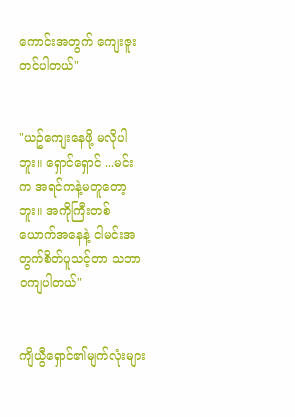ကောင်းအတွက် ကျေးဇူးတင်ပါတယ်"


"ယဥ်ကျေးနေဖို့ မလိုပါဘူး။ ရှောင်ရှောင် ...မင်းက အရင်ကနဲ့မတူတော့ဘူး။ အကိုကြီးတစ်ယောက်အနေနဲ့ ငါမင်းအတွက်စိတ်ပူသင့်တာ သဘာ၀ကျပါတယ်"


ကျိယွီရှောင်၏မျက်လုံးများ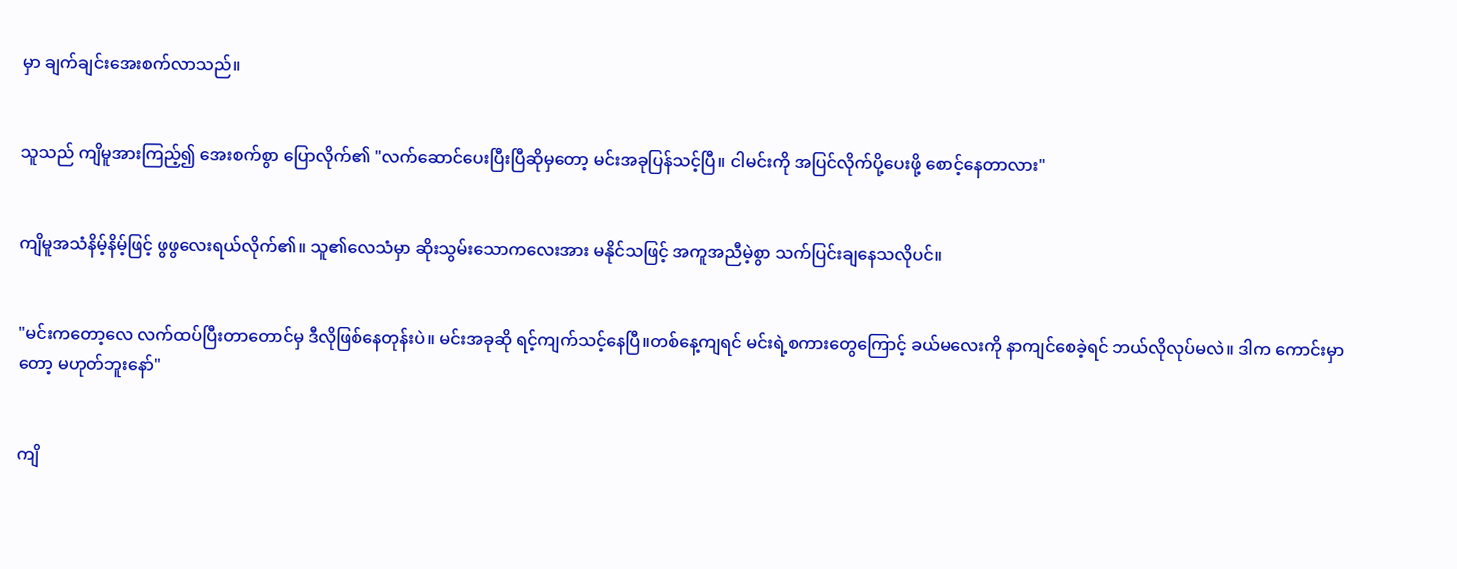မှာ ချက်ချင်းအေးစက်လာသည်။


သူသည် ကျိမူအားကြည့်၍ အေးစက်စွာ ပြောလိုက်၏ "လက်ဆောင်ပေးပြီးပြီဆိုမှတော့ မင်းအခုပြန်သင့်ပြီ။ ငါမင်းကို အပြင်လိုက်ပို့ပေးဖို့ စောင့်နေတာလား"


ကျိမူအသံနိမ့်နိမ့်ဖြင့် ဖွဖွလေးရယ်လိုက်၏။ သူ၏လေသံမှာ ဆိုးသွမ်းသောကလေးအား မနိုင်သဖြင့် အကူအညီမဲ့စွာ သက်ပြင်းချနေသလိုပင်။


"မင်းကတော့လေ လက်ထပ်ပြီးတာတောင်မှ ဒီလိုဖြစ်နေတုန်းပဲ။ မင်းအခုဆို ရင့်ကျက်သင့်နေပြီ။တစ်နေ့ကျရင် မင်းရဲ့စကားတွေကြောင့် ခယ်မလေးကို နာကျင်စေခဲ့ရင် ဘယ်လိုလုပ်မလဲ။ ဒါက ကောင်းမှာတော့ မဟုတ်ဘူးနော်"


ကျိ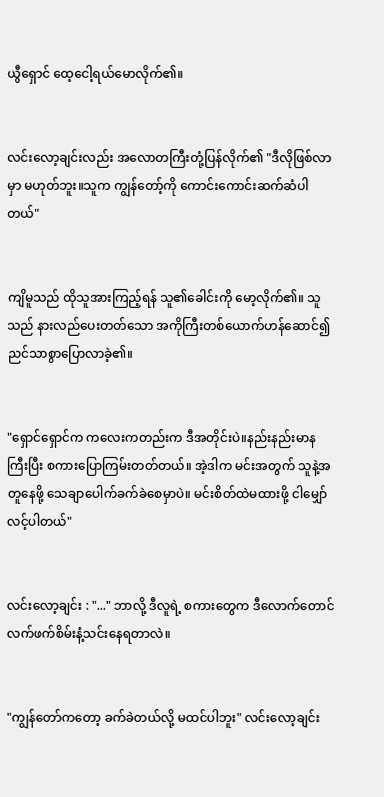ယွီရှောင် ထေ့ငေါ့ရယ်မောလိုက်၏။


လင်းလော့ချင်းလည်း အလောတကြီးတုံ့ပြန်လိုက်၏ "ဒီလိုဖြစ်လာမှာ မဟုတ်ဘူး။သူက ကျွန်တော့်ကို ကောင်းကောင်းဆက်ဆံပါတယ်"


ကျိမူသည် ထိုသူအားကြည့်ရန် သူ၏ခေါင်းကို မော့လိုက်၏။ သူသည် နားလည်ပေးတတ်သော အကိုကြီးတစ်ယောက်ဟန်ဆောင်၍ ညင်သာစွာပြောလာခဲ့၏။


"ရှောင်ရှောင်က ကလေးကတည်းက ဒီအတိုင်းပဲ။နည်းနည်းမာနကြီးပြီး စကားပြောကြမ်းတတ်တယ်။ အဲ့ဒါက မင်းအတွက် သူနဲ့အတူနေဖို့ သေချာပေါက်ခက်ခဲစေမှာပဲ။ မင်းစိတ်ထဲမထားဖို့ ငါမျှော်လင့်ပါတယ်"


လင်းလော့ချင်း : "..." ဘာလို့ ဒီလူရဲ့ စကားတွေက ဒီလောက်တောင် လက်ဖက်စိမ်းနံ့သင်းနေရတာလဲ။


"ကျွန်တော်ကတော့ ခက်ခဲတယ်လို့ မထင်ပါဘူး" လင်းလော့ချင်း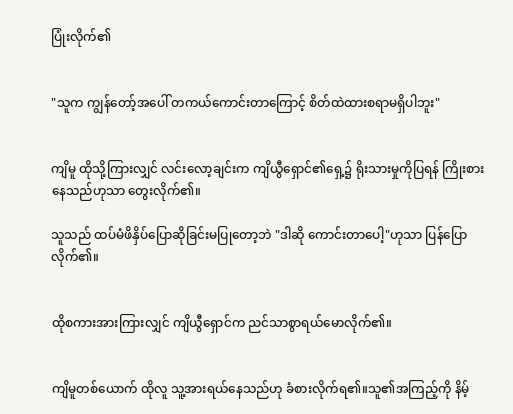ပြုံးလိုက်၏


"သူက ကျွန်တော့်အပေါ် တကယ်ကောင်းတာကြောင့် စိတ်ထဲထားစရာမရှိပါဘူး"


ကျိမူ ထိုသို့ကြားလျှင် လင်းလော့ချင်းက ကျိယွီရှောင်၏ရှေ့၌ ရိုးသားမှုကိုပြရန် ကြိုးစားနေသည်ဟုသာ တွေးလိုက်၏။

သူသည် ထပ်မံဖိနှိပ်ပြောဆိုခြင်းမပြုတော့ဘဲ "ဒါဆို ကောင်းတာပေါ့"ဟုသာ ပြန်ပြောလိုက်၏။


ထိုစကားအားကြားလျှင် ကျိယွီရှောင်က ညင်သာစွာရယ်မောလိုက်၏။


ကျိမူတစ်ယောက် ထိုလူ သူ့အားရယ်နေသည်ဟု ခံစားလိုက်ရ၏။သူ၏အကြည့်ကို နိမ့်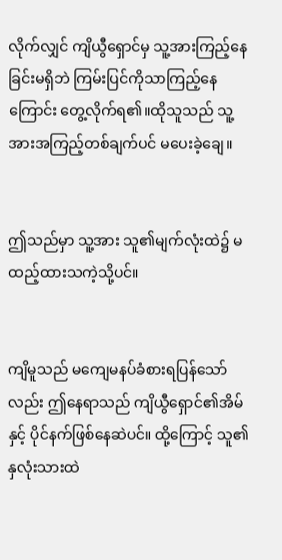လိုက်လျှင် ကျိယွီရှောင်မှ သူ့အားကြည့်နေခြင်းမရှိဘဲ ကြမ်းပြင်ကိုသာကြည့်နေကြောင်း တွေ့လိုက်ရ၏။ထိုသူသည် သူ့အားအကြည့်တစ်ချက်ပင် မပေးခဲ့ချေ။


ဤသည်မှာ သူ့အား သူ၏မျက်လုံးထဲ၌ မထည့်ထားသကဲ့သို့ပင်။


ကျိမူသည် မကျေမနပ်ခံစားရပြန်သော်လည်း ဤနေရာသည် ကျိယွီရှောင်၏အိမ်နှင့် ပိုင်နက်ဖြစ်နေဆဲပင်။ ထို့ကြောင့် သူ၏နှလုံးသားထဲ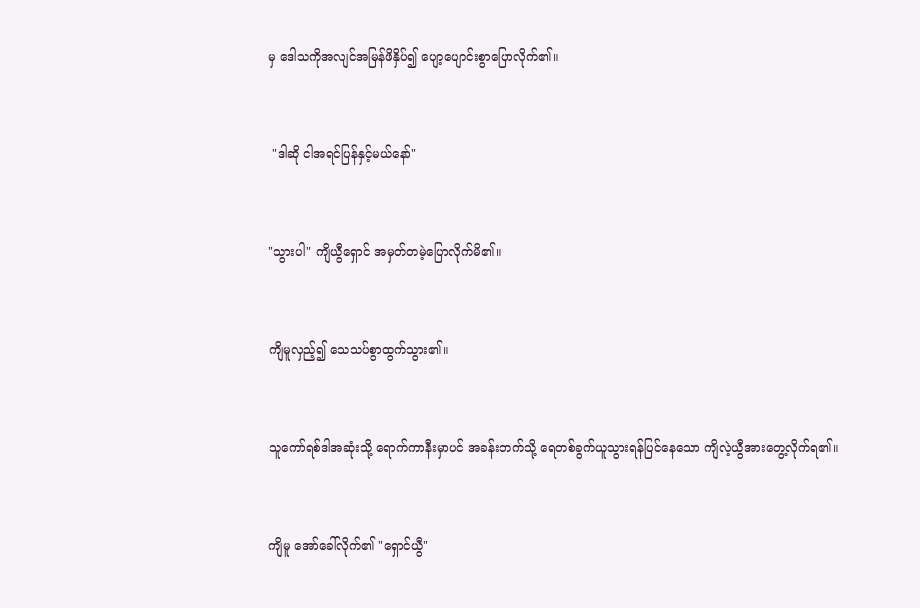မှ ဒေါသကိုအလျင်အမြန်ဖိနှိပ်၍ ပျော့ပျောင်းစွာပြောလိုက်၏။


 "ဒါဆို ငါအရင်ပြန်နှင့်မယ်နော်"


"သွားပါ" ကျိယွီရှောင် အမှတ်တမဲ့ပြောလိုက်မိ၏။


ကျိမူလှည့်၍ သေသပ်စွာထွက်သွား၏။


သူကော်ရစ်ဒါအဆုံးသို့ ရောက်ကာနီးမှာပင် အခန်းဘက်သို့ ရေတစ်ခွက်ယူသွားရန်ပြင်နေသော ကျိလဲ့ယွီအားတွေ့လိုက်ရ၏။


ကျိမူ အော်ခေါ်လိုက်၏ "ရှောင်ယွီ"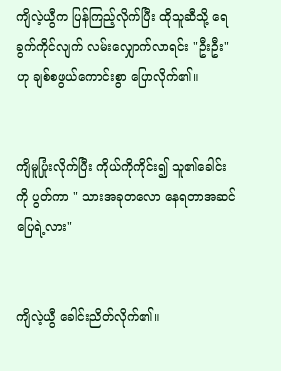ကျိလဲ့ယွီက ပြန်ကြည့်လိုက်ပြီး ထိုသူဆီသို့ ရေခွက်ကိုင်လျက် လမ်းလျှောက်လာရင်း "ဦးဦး"ဟု ချစ်စဖွယ်ကောင်းစွာ ပြောလိုက်၏။


ကျိမူပြုံးလိုက်ပြီး ကိုယ်ကိုကိုင်း၍ သူ၏ခေါင်းကို ပွတ်ကာ " သားအခုတလော နေရတာအဆင်ပြေရဲ့လား"


ကျိလဲ့ယွီ ခေါင်းညိတ်လိုက်၏။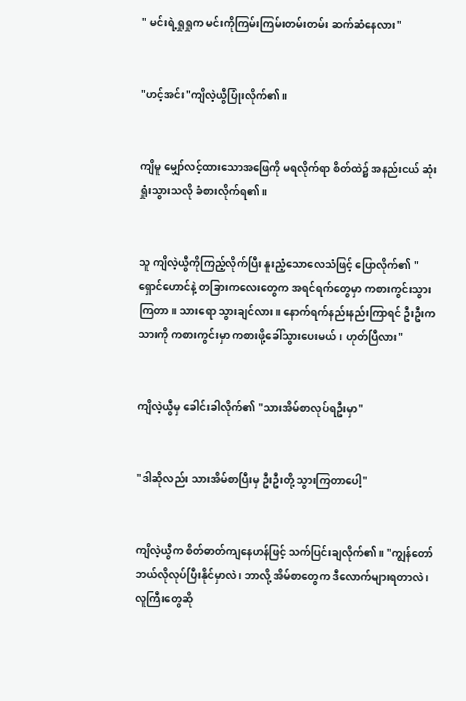" မင်းရဲ့ရှုရှုက မင်းကိုကြမ်းကြမ်းတမ်းတမ်း ဆက်ဆံနေလား"


"ဟင့်အင်း"ကျိလဲ့ယွီပြုံးလိုက်၏။


ကျိမူ မျှော်လင့်ထားသောအဖြေကို မရလိုက်ရာ စိတ်ထဲ၌ အနည်းငယ် ဆုံးရှုံးသွားသလို ခံစားလိုက်ရ၏။


သူ ကျိလဲ့ယွီကိုကြည့်လိုက်ပြီး နူးညံ့သောလေသံဖြင့် ပြောလိုက်၏ "ရှောင်ဟောင်နဲ့ တခြားကလေးတွေက အရင်ရက်တွေမှာ ကစားကွင်းသွားကြတာ။ သားရော သွားချင်လား။ နောက်ရက်နည်းနည်းကြာရင် ဦးဦးကသားကို ကစားကွင်းမှာ ကစားဖို့ခေါ်သွားပေးမယ်၊ ဟုတ်ပြီလား"


ကျိလဲ့ယွီမှ ခေါင်းခါလိုက်၏ "သားအိမ်စာလုပ်ရဦးမှာ"


"ဒါဆိုလည်း သားအိမ်စာပြီးမှ ဦးဦးတို့ သွားကြတာပေါ့"


ကျိလဲ့ယွီက စိတ်ဓာတ်ကျနေဟန်ဖြင့် သက်ပြင်းချလိုက်၏။ "ကျွန်တော် ဘယ်လိုလုပ်ပြီးနိုင်မှာလဲ ၊ ဘာလို့ အိမ်စာတွေက ဒီလောက်များရတာလဲ ၊ လူကြီးတွေဆို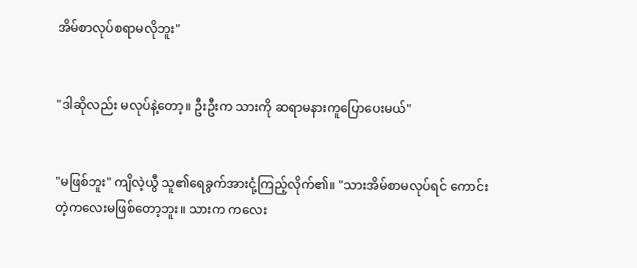အိမ်စာလုပ်စရာမလိုဘူး"


"ဒါဆိုလည်း မလုပ်နဲ့တော့။ ဦးဦးက သားကို ဆရာမနားကူပြောပေးမယ်"


"မဖြစ်ဘူး" ကျိလဲ့ယွီ သူ၏ရေခွက်အားငုံ့ကြည့်လိုက်၏။ "သားအိမ်စာမလုပ်ရင် ကောင်းတဲ့ကလေးမဖြစ်တော့ဘူး။ သားက ကလေး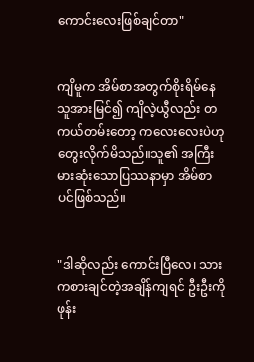ကောင်းလေးဖြစ်ချင်တာ"


ကျိမူက အိမ်စာအတွက်စိုးရိမ်နေသူအားမြင်၍ ကျိလဲ့ယွီလည်း တကယ်တမ်းတော့ ကလေးလေးပဲဟု တွေးလိုက်မိသည်။သူ၏ အကြီးမားဆုံးသောပြဿနာမှာ အိမ်စာပင်ဖြစ်သည်။


"ဒါဆိုလည်း ကောင်းပြီလေ၊ သားကစားချင်တဲ့အချိန်ကျရင် ဦးဦးကို ဖုန်း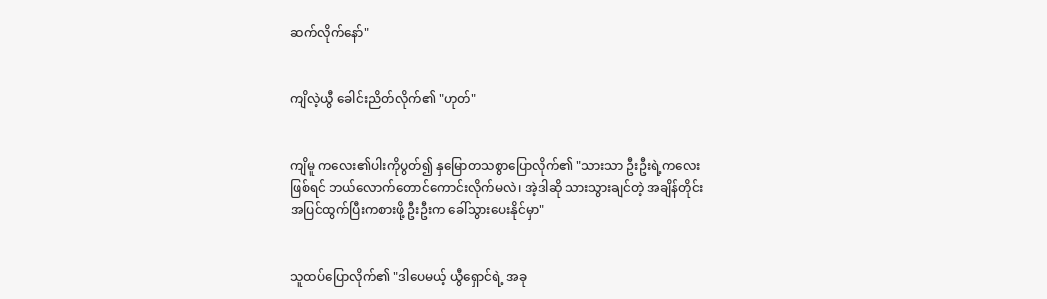ဆက်လိုက်နော်"


ကျိလဲ့ယွီ ခေါင်းညိတ်လိုက်၏ "ဟုတ်"


ကျိမူ ကလေး၏ပါးကိုပွတ်၍ နှမြောတသစွာပြောလိုက်၏ "သားသာ ဦးဦးရဲ့ကလေးဖြစ်ရင် ဘယ်လောက်တောင်ကောင်းလိုက်မလဲ၊ အဲ့ဒါဆို သားသွားချင်တဲ့ အချိန်တိုင်း အပြင်ထွက်ပြီးကစားဖို့ ဦးဦးက ခေါ်သွားပေးနိုင်မှာ"


သူထပ်ပြောလိုက်၏ "ဒါပေမယ့် ယွီရှောင်ရဲ့ အခု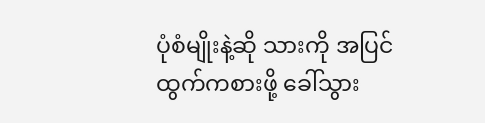ပုံစံမျိုးနဲ့ဆို သားကို အပြင်ထွက်ကစားဖို့ ခေါ်သွား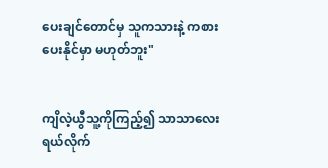ပေးချင်တောင်မှ သူကသားနဲ့ ကစားပေးနိုင်မှာ မဟုတ်ဘူး"


ကျိလဲ့ယွီသူ့ကိုကြည့်၍ သာသာလေးရယ်လိုက်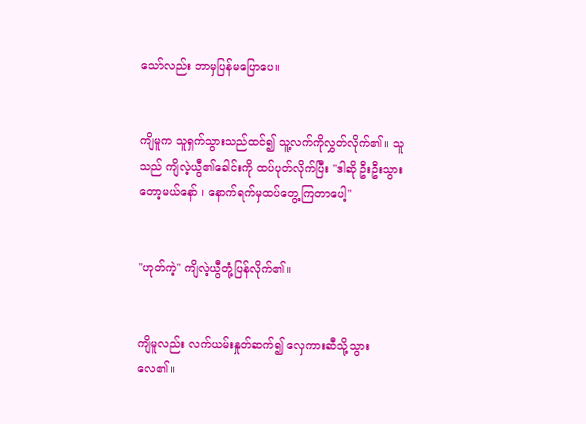သော်လည်း ဘာမှပြန်မပြောပေ။


ကျိမူက သူရှက်သွားသည်ထင်၍ သူ့လက်ကိုလွှတ်လိုက်၏။ သူသည် ကျိလဲ့ယွီ၏ခေါင်းကို ထပ်ပုတ်လိုက်ပြီး "ဒါဆို ဦးဦးသွားတော့မယ်နော် ၊ နောက်ရက်မှထပ်တွေ့ကြတာပေါ့"


"ဟုတ်ကဲ့" ကျိလဲ့ယွီတုံ့ပြန်လိုက်၏။


ကျိမူလည်း လက်ယမ်းနှုတ်ဆက်၍ လှေကားဆီသို့သွားလေ၏။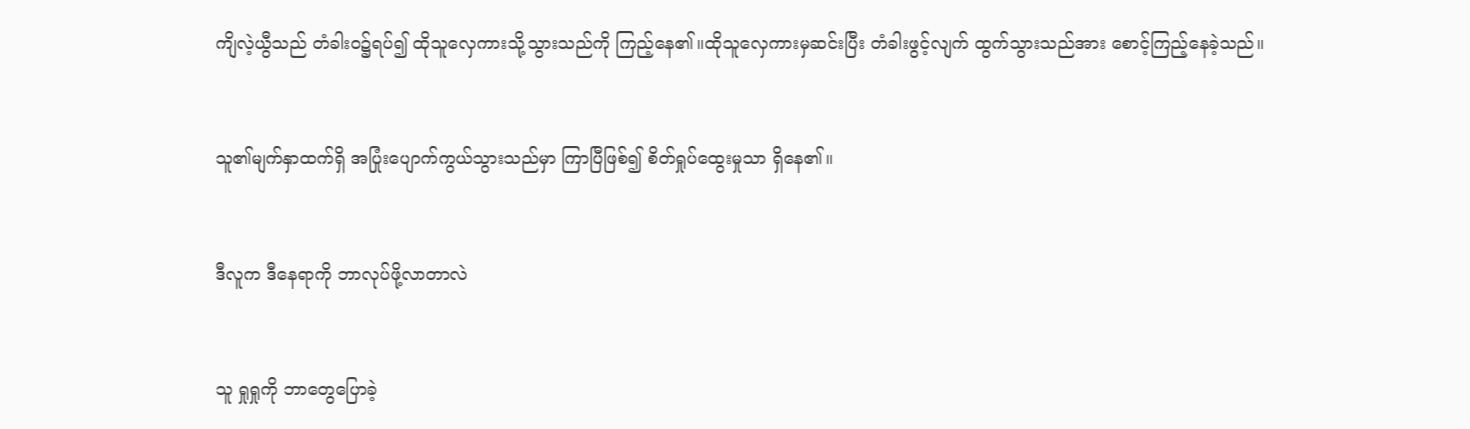ကျိလဲ့ယွီသည် တံခါး၀၌ရပ်၍ ထိုသူလှေကားသို့သွားသည်ကို ကြည့်နေ၏။ထိုသူလှေကားမှဆင်းပြီး တံခါးဖွင့်လျက် ထွက်သွားသည်အား စောင့်ကြည့်နေခဲ့သည်။


သူ၏မျက်နှာထက်ရှိ အပြုံးပျောက်ကွယ်သွားသည်မှာ ကြာပြီဖြစ်၍ စိတ်ရှုပ်ထွေးမှုသာ ရှိနေ၏။


ဒီလူက ဒီနေရာကို ဘာလုပ်ဖို့လာတာလဲ


သူ ရှုရှုကို ဘာတွေပြောခဲ့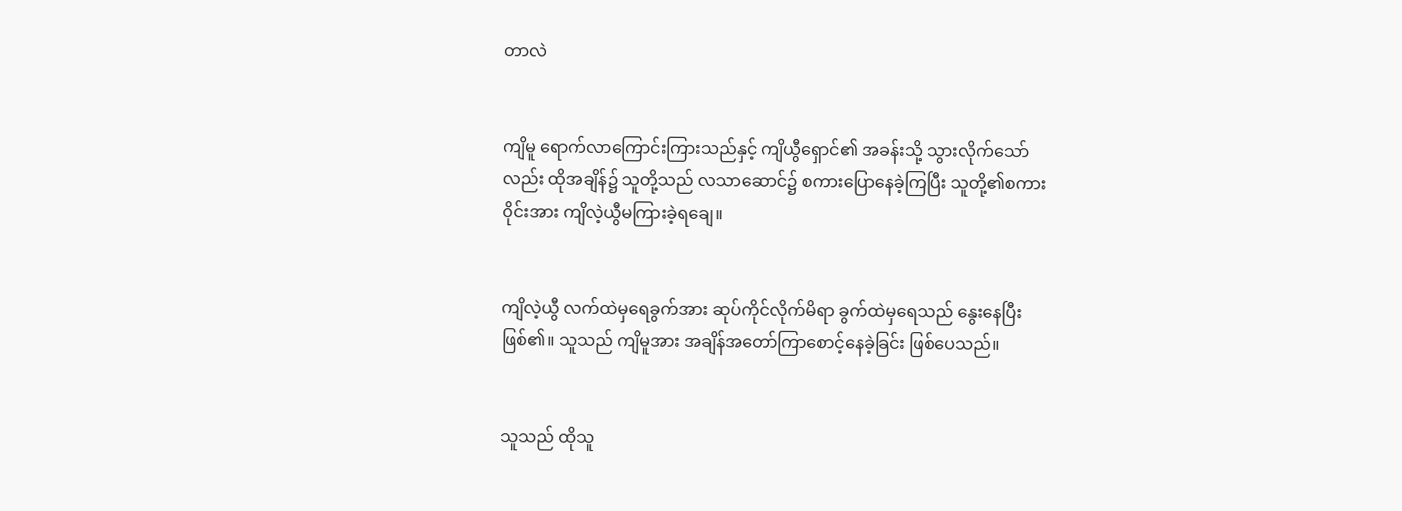တာလဲ


ကျိမူ ရောက်လာကြောင်းကြားသည်နှင့် ကျိယွီရှောင်၏ အခန်းသို့ သွားလိုက်သော်လည်း ထိုအချိန်၌ သူတို့သည် လသာဆောင်၌ စကားပြောနေခဲ့ကြပြီး သူတို့၏စကား၀ိုင်းအား ကျိလဲ့ယွီမကြားခဲ့ရချေ။


ကျိလဲ့ယွီ လက်ထဲမှရေခွက်အား ဆုပ်ကိုင်လိုက်မိရာ ခွက်ထဲမှရေသည် နွေးနေပြီးဖြစ်၏။ သူသည် ကျိမူအား အချိန်အတော်ကြာစောင့်နေခဲ့ခြင်း ဖြစ်ပေသည်။


သူသည် ထိုသူ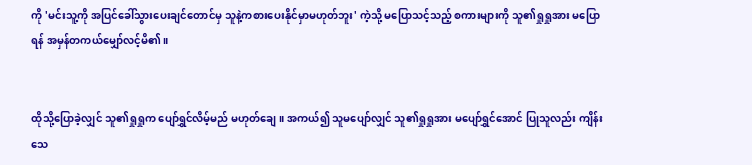ကို 'မင်းသူ့ကို အပြင်ခေါ်သွားပေးချင်တောင်မှ သူနဲ့ကစားပေးနိုင်မှာမဟုတ်ဘူး' ကဲ့သို့ မပြောသင့်သည့် စကားများကို သူ၏ရှုရှုအား မပြောရန် အမှန်တကယ်မျှော်လင့်မိ၏။


ထိုသို့ပြောခဲ့လျှင် သူ၏ရှုရှုက ပျော်ရွှင်လိမ့်မည် မဟုတ်ချေ။ အကယ်၍ သူမပျော်လျှင် သူ၏ရှုရှုအား မပျော်ရွှင်အောင် ပြုသူလည်း ကျိန်းသေ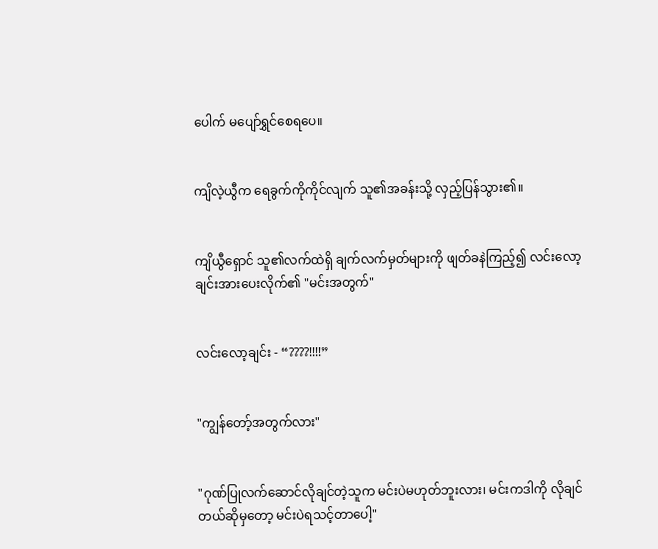ပေါက် မပျော်ရွှင်စေရပေ။


ကျိလဲ့ယွီက ရေခွက်ကိုကိုင်လျက် သူ၏အခန်းသို့ လှည့်ပြန်သွား၏။


ကျိယွီရှောင် သူ၏လက်ထဲရှိ ချက်လက်မှတ်များကို ဖျတ်ခနဲကြည့်၍ လင်းလော့ချင်းအားပေးလိုက်၏ "မင်းအတွက်"


လင်းလော့ချင်း - “????!!!!”


"ကျွန်တော့်အတွက်လား"


"ဂုဏ်ပြုလက်ဆောင်လိုချင်တဲ့သူက မင်းပဲမဟုတ်ဘူးလား၊ မင်းကဒါကို လိုချင်တယ်ဆိုမှတော့ မင်းပဲရသင့်တာပေါ့"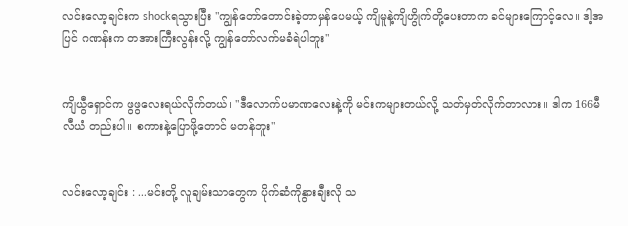လင်းလော့ချင်းက shockရသွားပြီး "ကျွန်တော်တောင်းခဲ့တာမှန်ပေမယ့် ကျိမူနဲ့ကျိဟွိုက်တို့ပေးတာက ခင်များကြောင့်လေ။ ဒါ့အပြင် ဂဏန်းက တအားကြီးလွန်းလို့ ကျွန်တော်လက်မခံရဲပါဘူး"


ကျိယွီရှောင်က ဖွဖွလေးရယ်လိုက်တယ်၊ "ဒီလောက်ပမာဏလေးနဲ့ကို မင်းကများတယ်လို့ သတ်မှတ်လိုက်တာလား။ ဒါက 166မီလီယံ တည်းပါ။ စကားနဲ့ပြောဖို့တောင် မတန်ဘူး"


လင်းလော့ချင်း : ...မင်းတို့ လူချမ်းသာတွေက ပိုက်ဆံကိုနွားချီးလို သ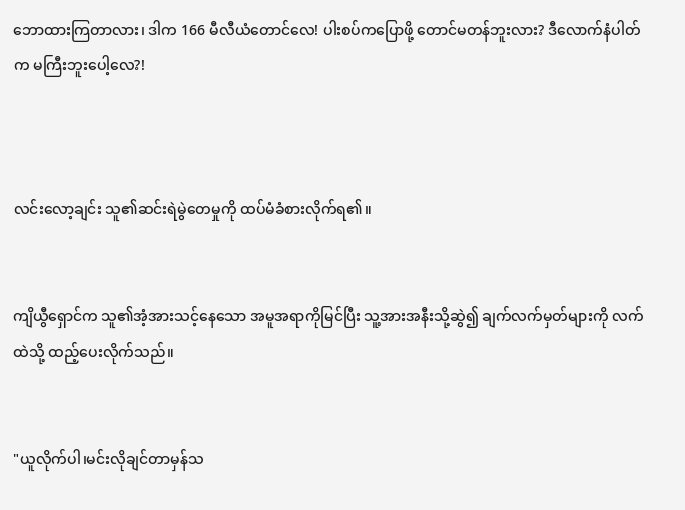ဘောထားကြတာလား၊ ဒါက 166 မီလီယံတောင်လေ! ပါးစပ်ကပြောဖို့ တောင်မတန်ဘူးလား? ဒီလောက်နံပါတ်က မကြီးဘူးပေါ့လေ?!



လင်းလော့ချင်း သူ၏ဆင်းရဲမွဲတေမှုကို ထပ်မံခံစားလိုက်ရ၏။


ကျိယွီရှောင်က သူ၏အံ့အားသင့်နေသော အမူအရာကိုမြင်ပြီး သူ့အားအနီးသို့ဆွဲ၍ ချက်လက်မှတ်များကို လက်ထဲသို့ ထည့်ပေးလိုက်သည်။


"ယူလိုက်ပါ၊မင်းလိုချင်တာမှန်သ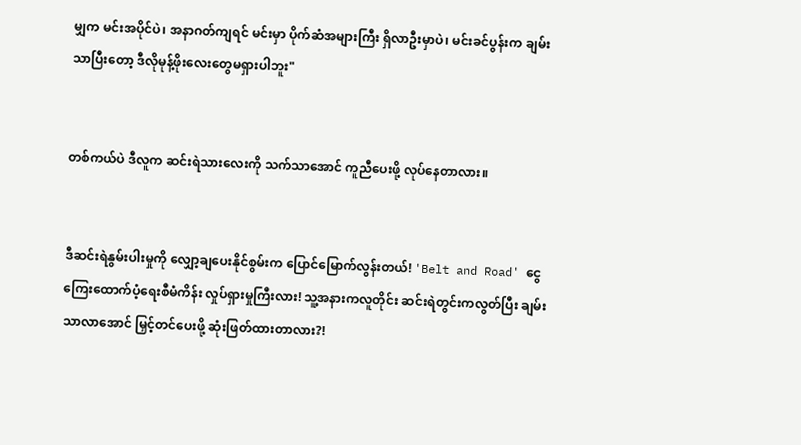မျှက မင်းအပိုင်ပဲ၊ အနာဂတ်ကျရင် မင်းမှာ ပိုက်ဆံအများကြီး ရှိလာဦးမှာပဲ၊ မင်းခင်ပွန်းက ချမ်းသာပြီးတော့ ဒီလိုမုန့်ဖိုးလေးတွေမရှားပါဘူး"


တစ်ကယ်ပဲ ဒီလူက ဆင်းရဲသားလေးကို သက်သာအောင် ကူညီပေးဖို့ လုပ်နေတာလား။


ဒီဆင်းရဲနွမ်းပါးမှုကို လျှော့ချပေးနိုင်စွမ်းက ပြောင်မြောက်လွန်းတယ်! 'Belt and Road' ငွေကြေးထောက်ပံ့ရေးစီမံကိန်း လှုပ်ရှားမှုကြီးလား! သူ့အနားကလူတိုင်း ဆင်းရဲတွင်းကလွတ်ပြီး ချမ်းသာလာအောင် မြှင့်တင်ပေးဖို့ ဆုံးဖြတ်ထားတာလား?!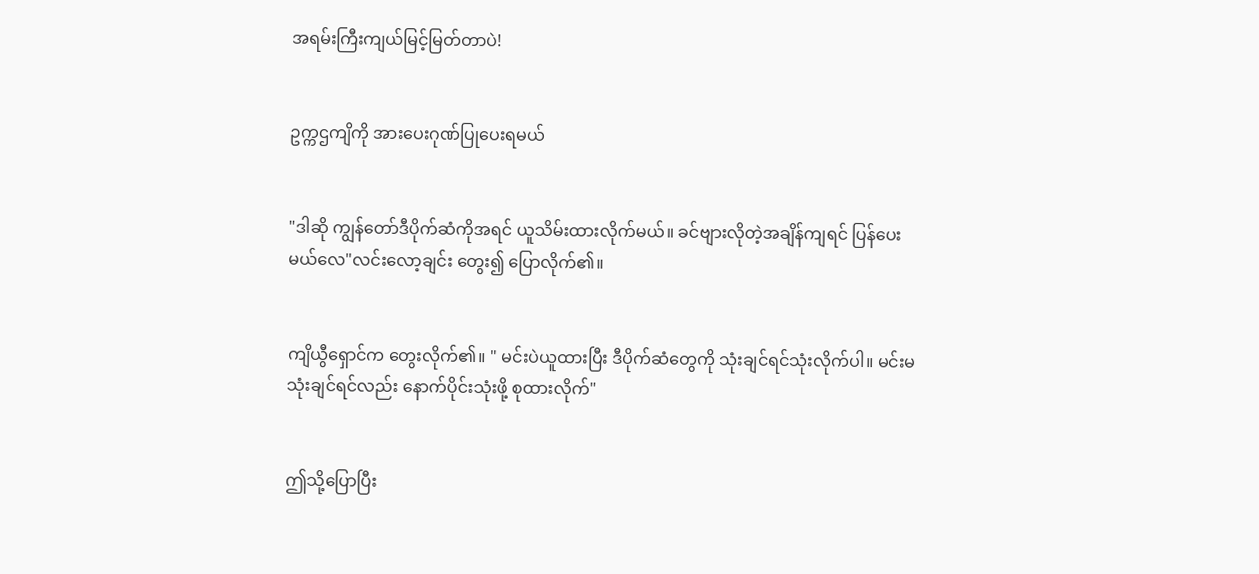အရမ်းကြီးကျယ်မြင့်မြတ်တာပဲ!


ဥက္ကဌကျိကို အားပေးဂုဏ်ပြုပေးရမယ်


"ဒါဆို ကျွန်တော်ဒီပိုက်ဆံကိုအရင် ယူသိမ်းထားလိုက်မယ်။ ခင်ဗျားလိုတဲ့အချိန်ကျရင် ပြန်ပေးမယ်လေ"လင်းလော့ချင်း တွေး၍ ပြောလိုက်၏။


ကျိယွီရှောင်က တွေးလိုက်၏။ " မင်းပဲယူထားပြီး ဒီပိုက်ဆံတွေကို သုံးချင်ရင်သုံးလိုက်ပါ။ မင်းမသုံးချင်ရင်လည်း နောက်ပိုင်းသုံးဖို့ စုထားလိုက်"


ဤသို့ပြောပြီး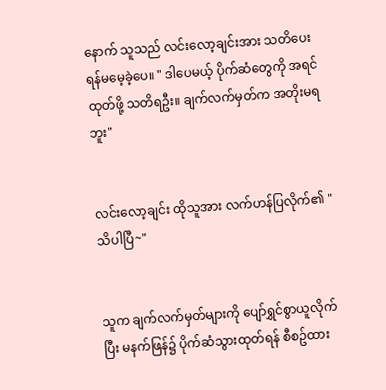နောက် သူသည် လင်းလော့ချင်းအား သတိပေးရန်မမေ့ခဲ့ပေ။ " ဒါပေမယ့် ပိုက်ဆံတွေကို အရင်ထုတ်ဖို့ သတိရဦး။ ချက်လက်မှတ်က အတိုးမရဘူး"


လင်းလော့ချင်း ထိုသူအား လက်ဟန်ပြလိုက်၏ " သိပါပြီ~"


သူက ချက်လက်မှတ်များကို ပျော်ရွှင်စွာယူလိုက်ပြီး မနက်ဖြန်၌ ပိုက်ဆံသွားထုတ်ရန် စီစဥ်ထား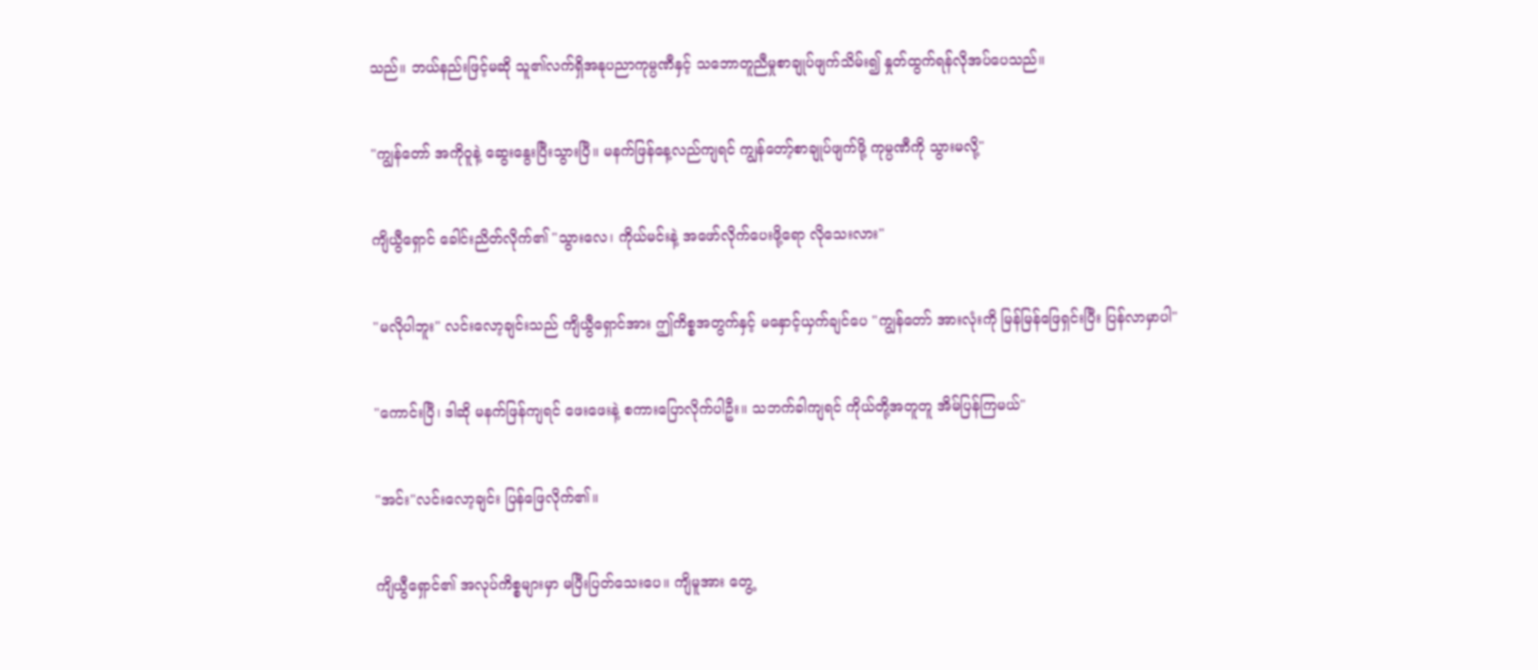သည်။ ဘယ်နည်းဖြင့်မဆို သူ၏လက်ရှိအနုပညာကုမ္ပဏီနှင့် သဘောတူညီမှုစာချုပ်ဖျက်သိမ်း၍ နှုတ်ထွက်ရန်လိုအပ်ပေသည်။


"ကျွန်တော် အကို၀ူနဲ့ ဆွေးနွေးပြီးသွားပြီ။ မနက်ဖြန်နေ့လည်ကျရင် ကျွန်တော့်စာချုပ်ဖျက်ဖို့ ကုမ္ပဏီကို သွားမလို့"


ကျိယွီရှောင် ခေါင်းညိတ်လိုက်၏ "သွားလေ၊ ကိုယ်မင်းနဲ့ အဖော်လိုက်ပေးဖို့ရော လိုသေးလား"


"မလိုပါဘူး" လင်းလော့ချင်းသည် ကျိယွီရှောင်အား ဤကိစ္စအတွက်နှင့် မနှောင့်ယှက်ချင်ပေ "ကျွန်တော် အားလုံးကို မြန်မြန်ဖြေရှင်းပြီး ပြန်လာမှာပါ"


"ကောင်းပြီ၊ ဒါဆို မနက်ဖြန်ကျရင် ဖေးဖေးနဲ့ စကားပြောလိုက်ပါဦး။ သဘက်ခါကျရင် ကိုယ်တို့အတူတူ အိမ်ပြန်ကြမယ်"


"အင်း"လင်းလော့ချင်း ပြန်ဖြေလိုက်၏။


ကျိယွီရှောင်၏ အလုပ်ကိစ္စများမှာ မပြီးပြတ်သေးပေ။ ကျိမူအား တွေ့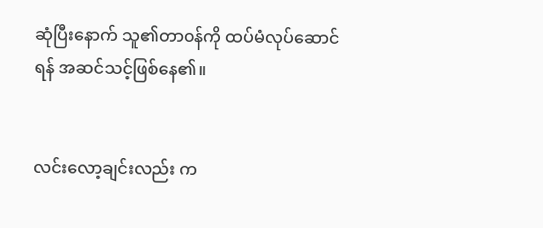ဆုံပြီးနောက် သူ၏တာ၀န်ကို ထပ်မံလုပ်ဆောင်ရန် အဆင်သင့်ဖြစ်နေ၏။


လင်းလော့ချင်းလည်း က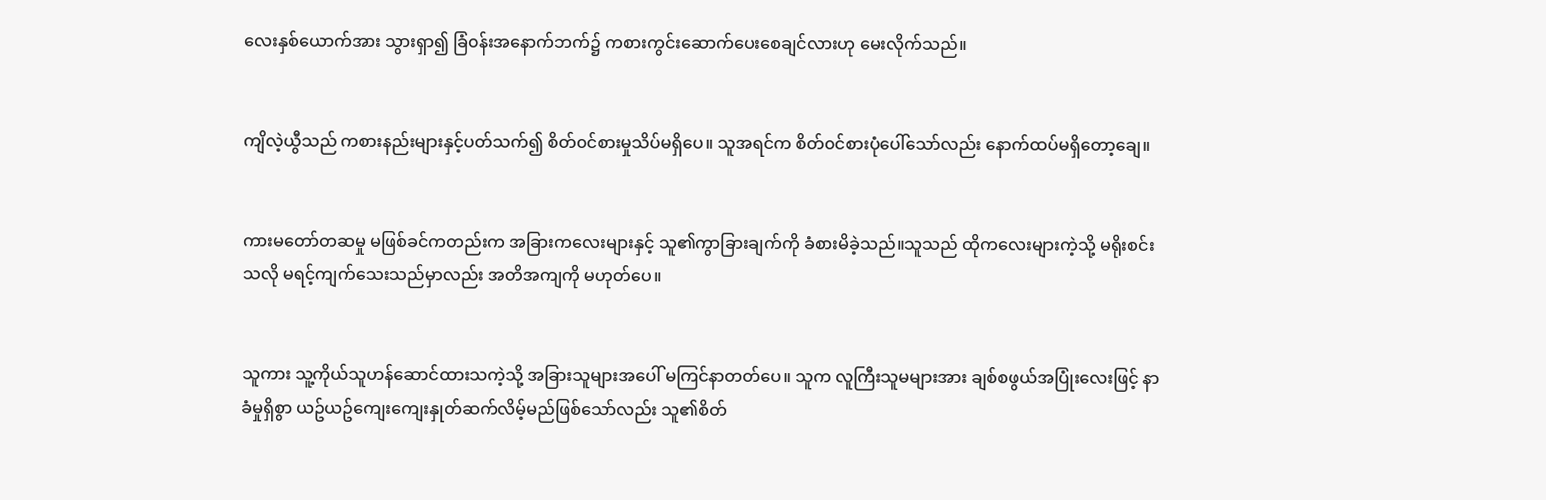လေးနှစ်ယောက်အား သွားရှာ၍ ခြံ၀န်းအနောက်ဘက်၌ ကစားကွင်းဆောက်ပေးစေချင်လားဟု မေးလိုက်သည်။


ကျိလဲ့ယွီသည် ကစားနည်းများနှင့်ပတ်သက်၍ စိတ်၀င်စားမှုသိပ်မရှိပေ။ သူအရင်က စိတ်၀င်စားပုံပေါ်သော်လည်း နောက်ထပ်မရှိတော့ချေ။


ကားမတော်တဆမှု မဖြစ်ခင်ကတည်းက အခြားကလေးများနှင့် သူ၏ကွာခြားချက်ကို ခံစားမိခဲ့သည်။သူသည် ထိုကလေးများကဲ့သို့ မရိုးစင်းသလို မရင့်ကျက်သေးသည်မှာလည်း အတိအကျကို မဟုတ်ပေ။


သူကား သူ့ကိုယ်သူဟန်ဆောင်ထားသကဲ့သို့ အခြားသူများအပေါ် မကြင်နာတတ်ပေ။ သူက လူကြီးသူမများအား ချစ်စဖွယ်အပြုံးလေးဖြင့် နာခံမှုရှိစွာ ယဥ်ယဥ်ကျေးကျေးနှုတ်ဆက်လိမ့်မည်ဖြစ်သော်လည်း သူ၏စိတ်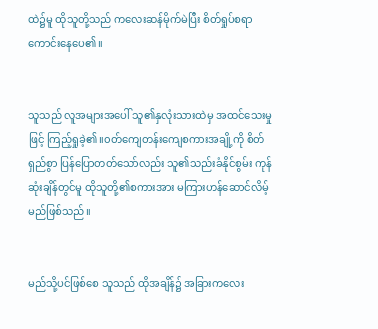ထဲ၌မူ ထိုသူတို့သည် ကလေးဆန်မိုက်မဲပြီး စိတ်ရှုပ်စရာကောင်းနေပေ၏။


သူသည် လူအများအပေါ် သူ၏နှလုံးသားထဲမှ အထင်သေးမှုဖြင့် ကြည့်ရှုခဲ့၏။၀တ်ကျေတန်းကျေစကားအချို့ကို စိတ်ရှည်စွာ ပြန်ပြောတတ်သော်လည်း သူ၏သည်းခံနိုင်စွမ်း ကုန်ဆုံးချိန်တွင်မူ ထိုသူတို့၏စကားအား မကြားဟန်ဆောင်လိမ့်မည်ဖြစ်သည်။


မည်သို့ပင်ဖြစ်စေ သူသည် ထိုအချိန်၌ အခြားကလေး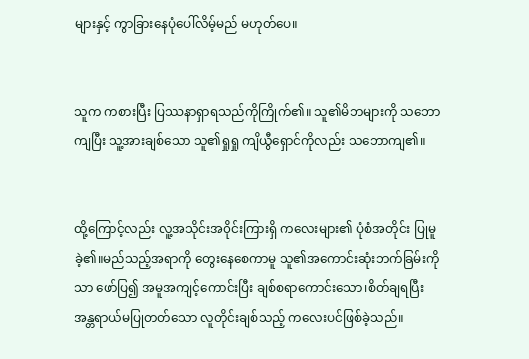များနှင့် ကွာခြားနေပုံပေါ်လိမ့်မည် မဟုတ်ပေ။


သူက ကစားပြီး ပြဿနာရှာရသည်ကိုကြိုက်၏။ သူ၏မိဘများကို သဘောကျပြီး သူ့အားချစ်သော သူ၏ရှုရှု ကျိယွီရှောင်ကိုလည်း သဘောကျ၏။


ထို့ကြောင့်လည်း လူ့အသိုင်းအ၀ိုင်းကြားရှိ ကလေးများ၏ ပုံစံအတိုင်း ပြုမူခဲ့၏။မည်သည့်အရာကို တွေးနေစေကာမူ သူ၏အကောင်းဆုံးဘက်ခြမ်းကိုသာ ဖော်ပြ၍ အမူအကျင့်ကောင်းပြီး ချစ်စရာကောင်းသော၊စိတ်ချရပြီး အန္တရာယ်မပြုတတ်သော လူတိုင်းချစ်သည့် ကလေးပင်ဖြစ်ခဲ့သည်။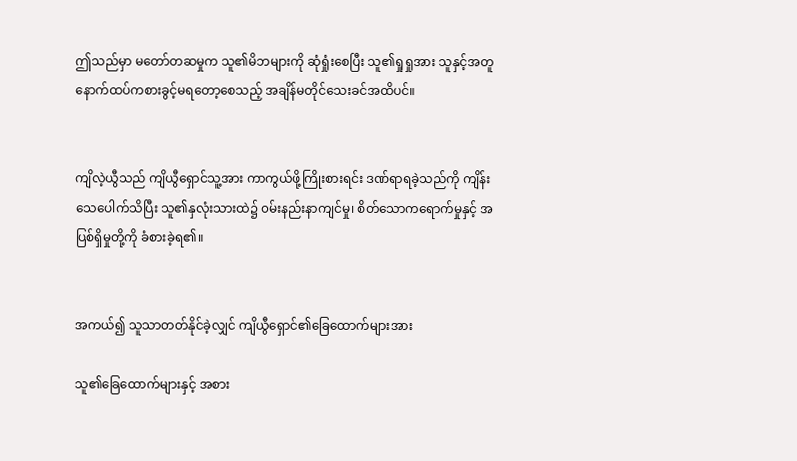ဤသည်မှာ မတော်တဆမှုက သူ၏မိဘများကို ဆုံရှုံးစေပြီး သူ၏ရှုရှုအား သူနှင့်အတူ နောက်ထပ်ကစားခွင့်မရတော့စေသည့် အချိန်မတိုင်သေးခင်အထိပင်။


ကျိလဲ့ယွီသည် ကျိယွီရှောင်သူ့အား ကာကွယ်ဖို့ကြိုးစားရင်း ဒဏ်ရာရခဲ့သည်ကို ကျိန်းသေပေါက်သိပြီး သူ၏နှလုံးသားထဲ၌ ၀မ်းနည်းနာကျင်မှု၊ စိတ်သောကရောက်မှုနှင့် အပြစ်ရှိမှုတို့ကို ခံစားခဲ့ရ၏။


အကယ်၍ သူသာတတ်နိုင်ခဲ့လျှင် ကျိယွီရှောင်၏ခြေထောက်များအား

သူ၏ခြေထောက်များနှင့် အစား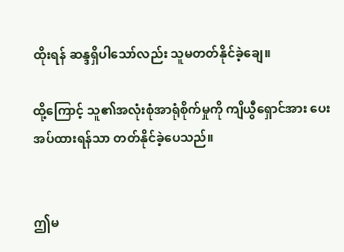ထိုးရန် ဆန္ဒရှိပါသော်လည်း သူမတတ်နိုင်ခဲ့ချေ။

ထို့ကြောင့် သူ၏အလုံးစုံအာရုံစိုက်မှုကို ကျိယွီရှောင်အား ပေးအပ်ထားရန်သာ တတ်နိုင်ခဲ့ပေသည်။


ဤမ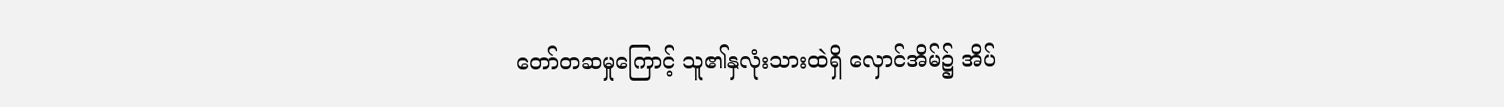တော်တဆမှုကြောင့် သူ၏နှလုံးသားထဲရှိ လှောင်အိမ်၌ အိပ်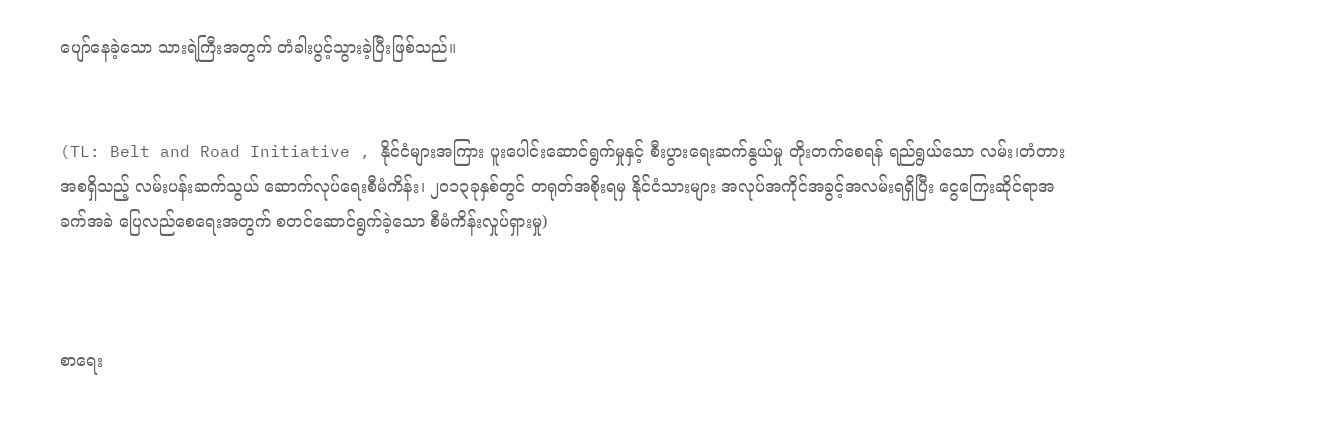ပျော်နေခဲ့သော သားရဲကြီးအတွက် တံခါးပွင့်သွားခဲ့ပြီးဖြစ်သည်။


(TL: Belt and Road Initiative , နိုင်ငံများအကြား ပူးပေါင်းဆောင်ရွက်မှုနှင့် စီးပွားရေးဆက်နွယ်မှု တိုးတက်စေရန် ရည်ရွယ်သော လမ်း၊တံတားအစရှိသည့် လမ်းပန်းဆက်သွယ် ဆောက်လုပ်ရေးစီမံကိန်း၊ ၂၀၁၃ခုနှစ်တွင် တရုတ်အစိုးရမှ နိုင်ငံသားများ အလုပ်အကိုင်အခွင့်အလမ်းရရှိပြီး ငွေကြေးဆိုင်ရာအခက်အခဲ ပြေလည်စေရေးအတွက် စတင်ဆောင်ရွက်ခဲ့သော စီမံကိန်းလှုပ်ရှားမှု)



စာရေး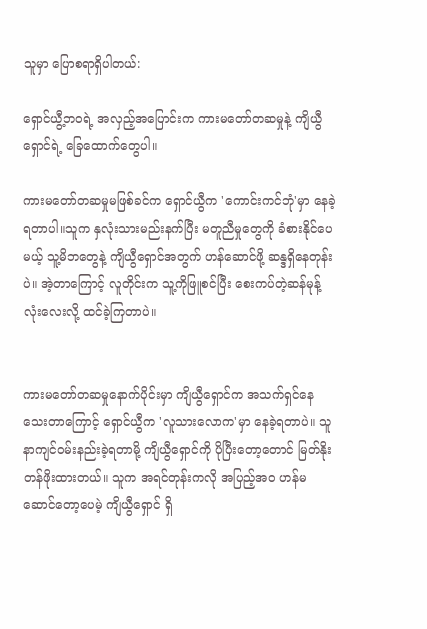သူမှာ ပြောစရာရှိပါတယ်:

ရှောင်ယွီ့ဘ၀ရဲ့ အလှည့်အပြောင်းက ကားမတော်တဆမှုနဲ့ ကျိယွီရှောင်ရဲ့ ခြေထောက်တွေပါ။

ကားမတော်တဆမှုမဖြစ်ခင်က ရှောင်ယွီက 'ကောင်းကင်ဘုံ'မှာ နေခဲ့ရတာပါ။သူက နှလုံးသားမည်းနက်ပြီး မတူညီမှုတွေကို ခံစားနိုင်ပေမယ့် သူ့မိဘတွေနဲ့ ကျိယွီရှောင်အတွက် ဟန်ဆောင်ဖို့ ဆန္ဒရှိနေတုန်းပဲ။ အဲ့တာကြောင့် လူတိုင်းက သူ့ကိုဖြူစင်ပြီး စေးကပ်တဲ့ဆန်မုန့်လုံးလေးလို့ ထင်ခဲ့ကြတာပဲ။


ကားမတော်တဆမှုနောက်ပိုင်းမှာ ကျိယွီရှောင်က အသက်ရှင်နေသေးတာကြောင့် ရှောင်ယွီက 'လူသားလောက'မှာ နေခဲ့ရတာပဲ။ သူနာကျင်၀မ်းနည်းခဲ့ရတာမို့ ကျိယွီရှောင်ကို ပိုပြီးတော့တောင် မြတ်နိုးတန်ဖိုးထားတယ်။ သူက အရင်တုန်းကလို အပြည့်အ၀ ဟန်မဆောင်တော့ပေမဲ့ ကျိယွီရှောင် ရှိ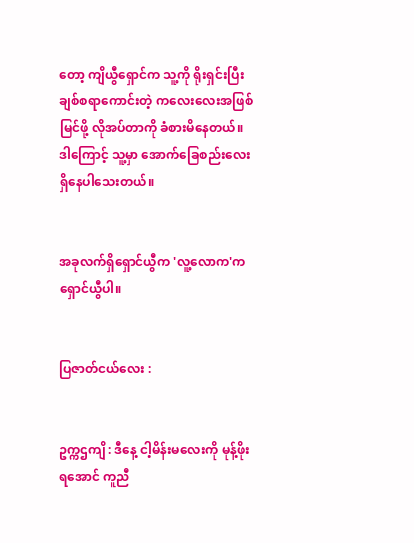တော့ ကျိယွီရှောင်က သူ့ကို ရိုးရှင်းပြီး ချစ်စရာကောင်းတဲ့ ကလေးလေးအဖြစ် မြင်ဖို့ လိုအပ်တာကို ခံစားမိနေတယ်။ ဒါကြောင့် သူ့မှာ အောက်ခြေစည်းလေး ရှိနေပါသေးတယ်။


အခုလက်ရှိရှောင်ယွီက 'လူ့လောက'က ရှောင်ယွီပါ။


ပြဇာတ်ငယ်လေး :


ဥက္ကဌကျိ : ဒီနေ့ ငါ့မိန်းမလေးကို မုန့်ဖိုးရအောင် ကူညီ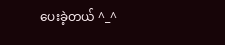ပေးခဲ့တယ် ^_^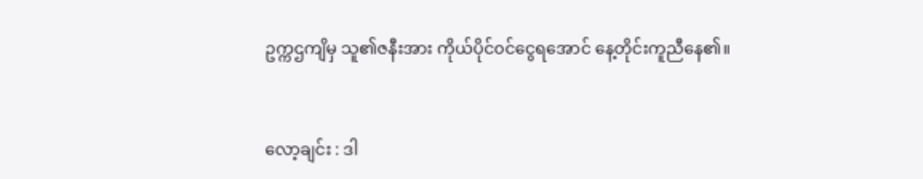ဥက္ကဌကျိမှ သူ၏ဇနီးအား ကိုယ်ပိုင်၀င်ငွေရအောင် နေ့တိုင်းကူညီနေ၏။


လော့ချင်း : ဒါ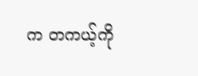က တကယ့်ကို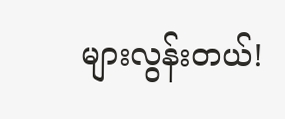များလွန်းတယ်!